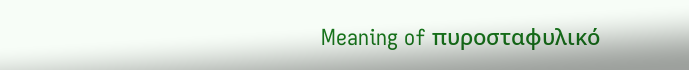Meaning of πυροσταφυλικό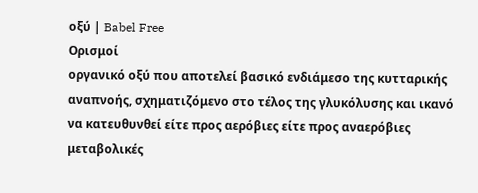οξύ | Babel Free
Ορισμοί
οργανικό οξύ που αποτελεί βασικό ενδιάμεσο της κυτταρικής αναπνοής, σχηματιζόμενο στο τέλος της γλυκόλυσης και ικανό να κατευθυνθεί είτε προς αερόβιες είτε προς αναερόβιες μεταβολικές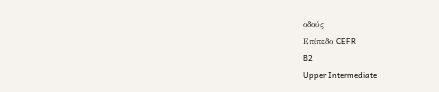οδούς
Επίπεδο CEFR
B2
Upper Intermediate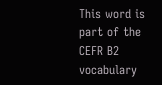This word is part of the CEFR B2 vocabulary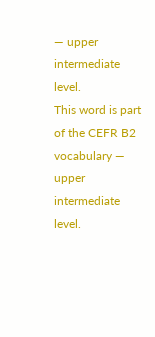— upper intermediate level.
This word is part of the CEFR B2 vocabulary — upper intermediate level.